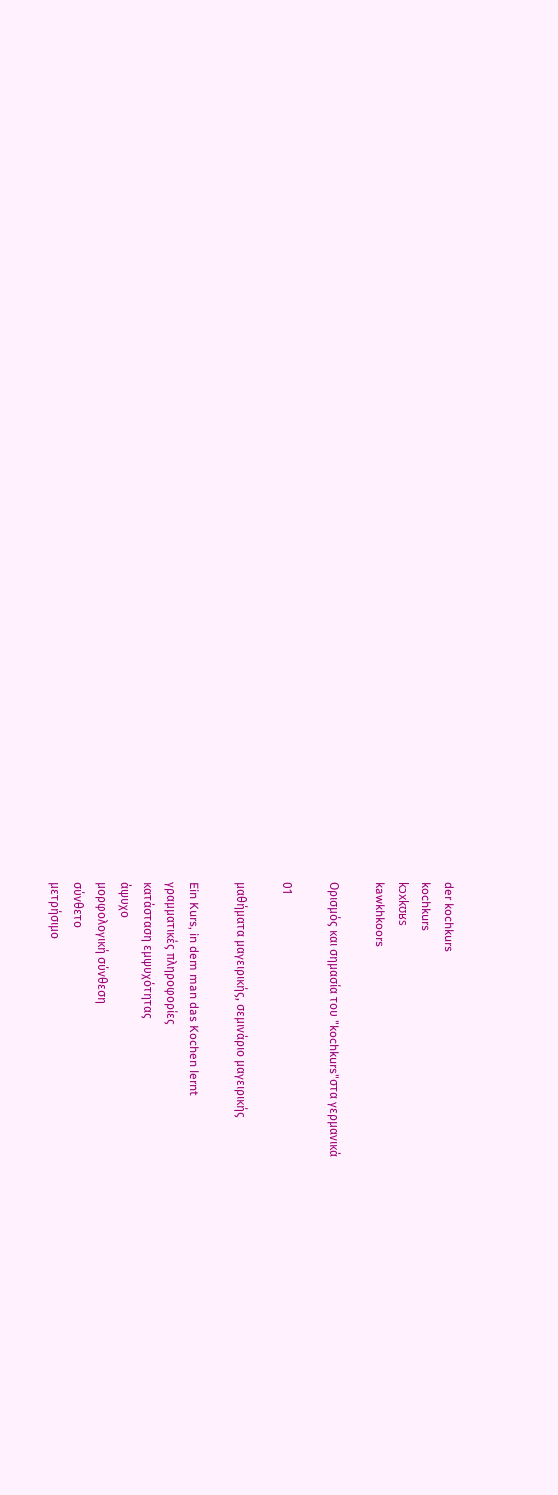der kochkurs
kochkurs
kɔxkʊʁs
kawkhkoors

Ορισμός και σημασία του "kochkurs"στα γερμανικά

01

μαθήματα μαγειρικής, σεμινάριο μαγειρικής

Ein Kurs, in dem man das Kochen lernt
γραμματικές πληροφορίες
κατάσταση εμψυχότητας
άψυχο
μορφολογική σύνθεση
σύνθετο
μετρήσιμο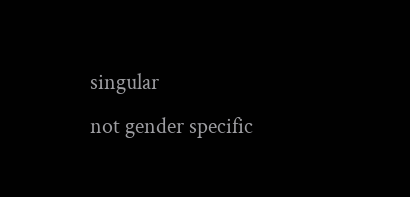singular
not gender specific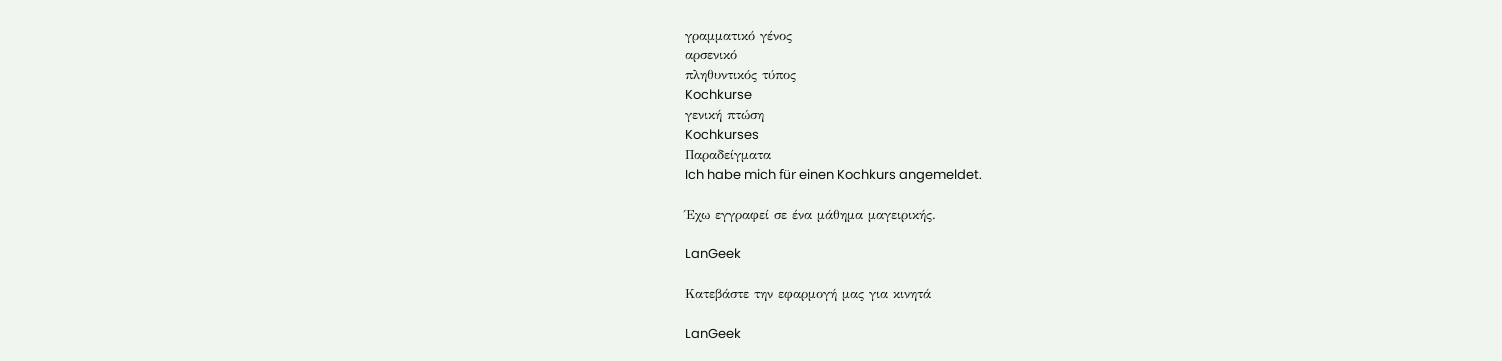γραμματικό γένος
αρσενικό
πληθυντικός τύπος
Kochkurse
γενική πτώση
Kochkurses
Παραδείγματα
Ich habe mich für einen Kochkurs angemeldet.

Έχω εγγραφεί σε ένα μάθημα μαγειρικής.

LanGeek

Κατεβάστε την εφαρμογή μας για κινητά

LanGeek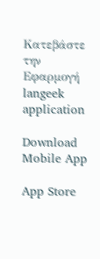Κατεβάστε την Εφαρμογή
langeek application

Download Mobile App

App Store